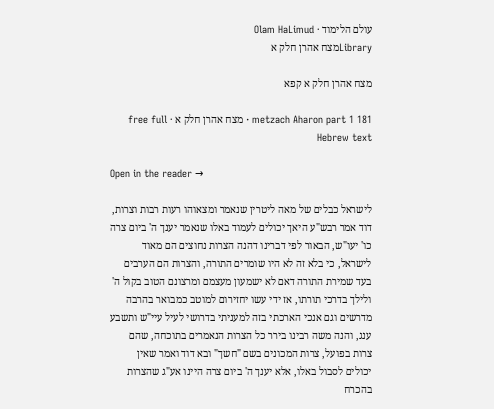עולם הלימוד · Olam HaLimud
Libraryמצח אהרן חלק א

מצח אהרן חלק א קפא

metzach Aharon part 1 181 · מצח אהרן חלק א · free full Hebrew text

Open in the reader →

לישראל כבלים של מאה ליטרין שנאמר ומצאוהו רעות רבות וצרות, דוד אמר רבש"ע היאך יכולים לעמוד באלו שנאמר יענך ה' ביום צרה כו' יעו"ש, הבאור לפי דברינו דהנה הצרות נחוצים הם מאוד לישראל, כי בלא זה לא היו שומרים התורה, והצרות הם הערבים בעד שמירת התורה דאם לא ישמעון מעצמם ומרצונם הטוב בקול ה' ולילך בדרכי תורתו, אז ידי עשו יחזירום למוטב כמבואר בהרבה מדרשים וגם אנכי הארכתי בזה למעניתי בדרושי לעיל עיי"ש ותשבע ענג, והנה משה רבינו בירר כל הצרות הנאמרים בתוכחה, שהם צרות בפועל, צרות המכונים בשם "חשך" ובא דוד ואמר שאין יכולים לסבול באלו, אלא יענך ה' ביום צרה היינו אע"ג שהצרות בהכרח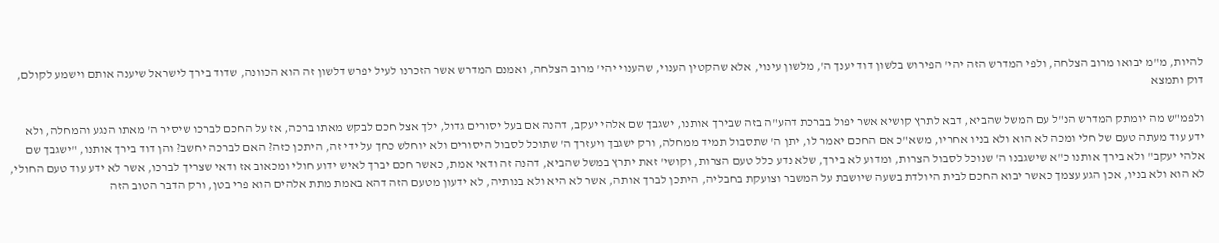להיות, מ"מ יבואו מרוב הצלחה, ולפי המדרש הזה יהי' הפירוש בלשון דוד יענך ה', מלשון עינוי, אלא שהקטין הענוי, שהענוי יהי' מרוב הצלחה, ואמנם המדרש אשר הזכרנו לעיל יפרש דלשון זה הוא הכוונה, שדוד בירך לישראל שיענה אותם וישמע לקולם, דוק ותמצא

ולפמ"ש מה יומתק המדרש הנ"ל עם המשל שהביא, דבא לתרץ קושיא אשר יפול בברכת דהע"ה בזה שבירך אותנו, ישגבך שם אלהי יעקב, דהנה אם בעל יסורים גדול, ילך אצל חכם לבקש מאתו ברכה, אז על החכם לברכו שיסיר ה' מאתו הנגע והמחלה, ולא ידע עוד מעתה טעם של חלי ומכה לא הוא ולא בניו אחריו, משא"כ אם החכם יאמר לו, יתן ה' שתסבול תמיד ממחלה, ורק ישגבך ויעזרך ה' שתוכל לסבול היסורים ולא יוחלש כחך על ידי זה, היתכן כזה? האם לברכה יחשב? והן דוד בירך אותנו, "ישגבך שם אלהי יעקב" ולא בירך אותנו כ"א שישגבנו ה' שנוכל לסבול הצרות, ומדוע לא בירך, שלא נדע כלל טעם הצרות, וקושי' זאת יתרץ במשל שהביא, דהנה זה ודאי אמת, כאשר חכם יברך לאיש ידוע חולי ומכאוב אז ודאי שצריך לברכו, אשר לא ידע עוד טעם החולי, לא הוא ולא בניו, אכן הגע עצמך כאשר יבוא החכם לבית היולדת בשעה שיושבת על המשבר וצועקת בחבליה, היתכן לברך אותה, אשר לא היא ולא בנותיה, לא ידעון מטעם הזה דהא באמת מתת אלהים הוא פרי בטן, ורק הדבר הטוב הזה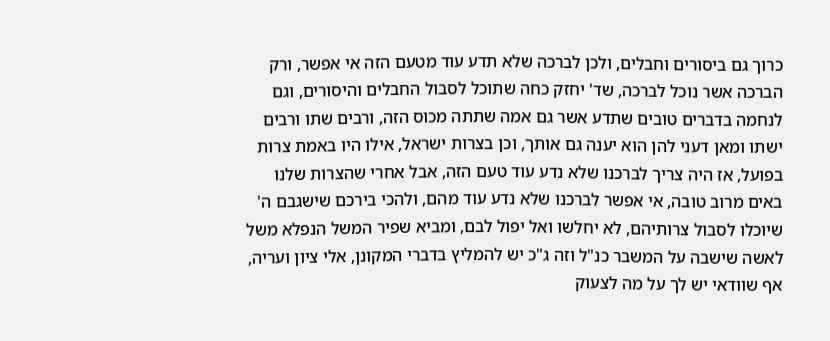כרוך גם ביסורים וחבלים, ולכן לברכה שלא תדע עוד מטעם הזה אי אפשר, ורק הברכה אשר נוכל לברכה, שד' יחזק כחה שתוכל לסבול החבלים והיסורים, וגם לנחמה בדברים טובים שתדע אשר גם אמה שתתה מכוס הזה, ורבים שתו ורבים ישתו ומאן דעני להן הוא יענה גם אותך, וכן בצרות ישראל, אילו היו באמת צרות בפועל, אז היה צריך לברכנו שלא נדע עוד טעם הזה, אבל אחרי שהצרות שלנו באים מרוב טובה, אי אפשר לברכנו שלא נדע עוד מהם, ולהכי בירכם שישגבם ה' שיוכלו לסבול צרותיהם, לא יחלשו ואל יפול לבם, ומביא שפיר המשל הנפלא משל לאשה שישבה על המשבר כנ"ל וזה ג"כ יש להמליץ בדברי המקונן, אלי ציון ועריה, אף שוודאי יש לך על מה לצעוק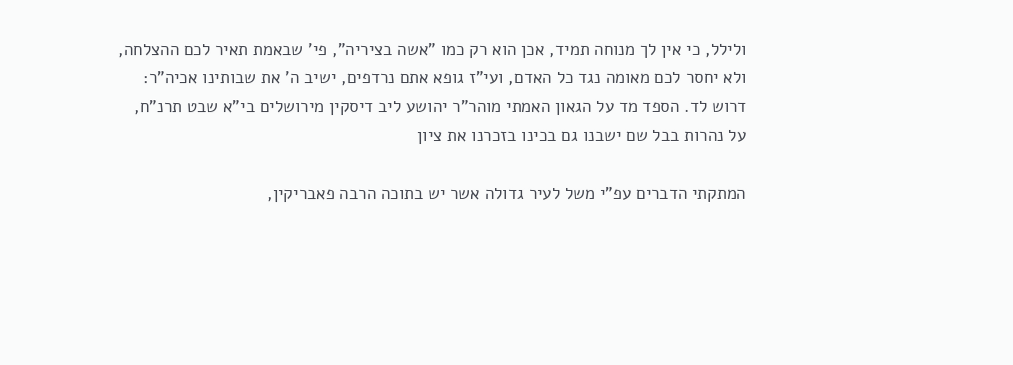ולילל, כי אין לך מנוחה תמיד, אכן הוא רק כמו "אשה בציריה", פי' שבאמת תאיר לכם ההצלחה, ולא יחסר לכם מאומה נגד כל האדם, ועי"ז גופא אתם נרדפים, ישיב ה' את שבותינו אכיה"ר: דרוש לד. הספד מד על הגאון האמתי מוהר"ר יהושע ליב דיסקין מירושלים בי"א שבט תרנ"ח, על נהרות בבל שם ישבנו גם בכינו בזכרנו את ציון

המתקתי הדברים עפ"י משל לעיר גדולה אשר יש בתוכה הרבה פאבריקין,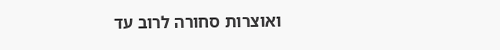ואוצרות סחורה לרוב עד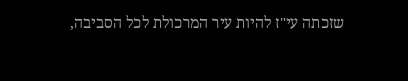שזכתה עי"ז להיות עיר המרכולת לכל הסביבה,